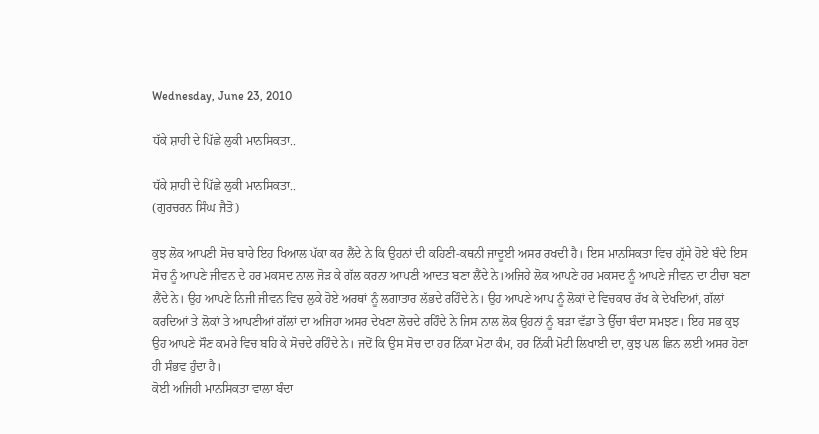Wednesday, June 23, 2010

ਧੱਕੇ ਸ਼ਾਹੀ ਦੇ ਪਿੱਛੇ ਲੁਕੀ ਮਾਨਸਿਕਤਾ..

ਧੱਕੇ ਸ਼ਾਹੀ ਦੇ ਪਿੱਛੇ ਲੁਕੀ ਮਾਨਸਿਕਤਾ..
(ਗੁਰਚਰਨ ਸਿੰਘ ਜੈਤੋ)

ਕੁਝ ਲੋਕ ਆਪਣੀ ਸੋਚ ਬਾਰੇ ਇਹ ਖਿਆਲ ਪੱਕਾ ਕਰ ਲੈਂਦੇ ਨੇ ਕਿ ਉਹਨਾਂ ਦੀ ਕਹਿਣੀ-ਕਥਨੀ ਜਾਦੂਈ ਅਸਰ ਰਖਦੀ ਹੈ। ਇਸ ਮਾਨਸਿਕਤਾ ਵਿਚ ਗ੍ਰੱਸੇ ਹੋਏ ਬੰਦੇ ਇਸ ਸੋਚ ਨੂੰ ਆਪਣੇ ਜੀਵਨ ਦੇ ਹਰ ਮਕਸਦ ਨਾਲ ਜੋੜ ਕੇ ਗੱਲ ਕਰਨਾ ਆਪਣੀ ਆਦਤ ਬਣਾ ਲੈਂਦੇ ਨੇ।ਅਜਿਹੇ ਲੋਕ ਆਪਣੇ ਹਰ ਮਕਸਦ ਨੂੰ ਆਪਣੇ ਜੀਵਨ ਦਾ ਟੀਚਾ ਬਣਾ ਲੈਂਦੇ ਨੇ। ਉਹ ਆਪਣੇ ਨਿਜੀ ਜੀਵਨ ਵਿਚ ਲੁਕੇ ਹੋਏ ਅਰਥਾਂ ਨੂੰ ਲਗਾਤਾਰ ਲੱਭਦੇ ਰਹਿੰਦੇ ਨੇ। ਉਹ ਆਪਣੇ ਆਪ ਨੂੰ ਲੋਕਾਂ ਦੇ ਵਿਚਕਾਰ ਰੱਖ ਕੇ ਦੇਖਦਿਆਂ, ਗੱਲਾਂ ਕਰਦਿਆਂ ਤੇ ਲੋਕਾਂ ਤੇ ਆਪਣੀਆਂ ਗੱਲਾਂ ਦਾ ਅਜਿਹਾ ਅਸਰ ਦੇਖਣਾ ਲੋਚਦੇ ਰਹਿੰਦੇ ਨੇ ਜਿਸ ਨਾਲ ਲੋਕ ਉਹਨਾਂ ਨੂੰ ਬੜਾ ਵੱਡਾ ਤੇ ਉੱਚਾ ਬੰਦਾ ਸਮਝਣ। ਇਹ ਸਭ ਕੁਝ ਉਹ ਆਪਣੇ ਸੌਣ ਕਮਰੇ ਵਿਚ ਬਹਿ ਕੇ ਸੋਚਦੇ ਰਹਿੰਦੇ ਨੇ। ਜਦੋਂ ਕਿ ਉਸ ਸੋਚ ਦਾ ਹਰ ਨਿੱਕਾ ਮੋਟਾ ਕੰਮ, ਹਰ ਨਿੱਕੀ ਮੋਟੀ ਲਿਖਾਈ ਦਾ, ਕੁਝ ਪਲ ਛਿਨ ਲਈ ਅਸਰ ਹੋਣਾ ਹੀ ਸੰਭਵ ਹੁੰਦਾ ਹੈ।
ਕੋਈ ਅਜਿਹੀ ਮਾਨਸਿਕਤਾ ਵਾਲਾ ਬੰਦਾ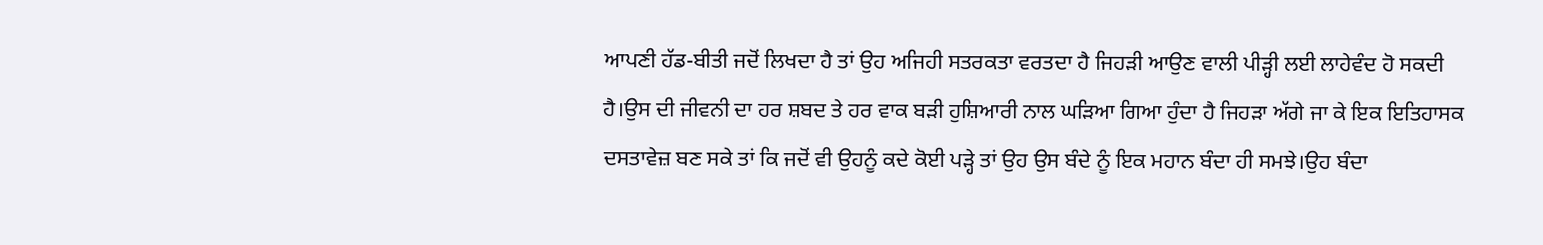ਆਪਣੀ ਹੱਡ-ਬੀਤੀ ਜਦੋਂ ਲਿਖਦਾ ਹੈ ਤਾਂ ਉਹ ਅਜਿਹੀ ਸਤਰਕਤਾ ਵਰਤਦਾ ਹੈ ਜਿਹੜੀ ਆਉਣ ਵਾਲੀ ਪੀੜ੍ਹੀ ਲਈ ਲਾਹੇਵੰਦ ਹੋ ਸਕਦੀ ਹੈ।ਉਸ ਦੀ ਜੀਵਨੀ ਦਾ ਹਰ ਸ਼ਬਦ ਤੇ ਹਰ ਵਾਕ ਬੜੀ ਹੁਸ਼ਿਆਰੀ ਨਾਲ ਘੜਿਆ ਗਿਆ ਹੁੰਦਾ ਹੈ ਜਿਹੜਾ ਅੱਗੇ ਜਾ ਕੇ ਇਕ ਇਤਿਹਾਸਕ ਦਸਤਾਵੇਜ਼ ਬਣ ਸਕੇ ਤਾਂ ਕਿ ਜਦੋਂ ਵੀ ਉਹਨੂੰ ਕਦੇ ਕੋਈ ਪੜ੍ਹੇ ਤਾਂ ਉਹ ਉਸ ਬੰਦੇ ਨੂੰ ਇਕ ਮਹਾਨ ਬੰਦਾ ਹੀ ਸਮਝੇ।ਉਹ ਬੰਦਾ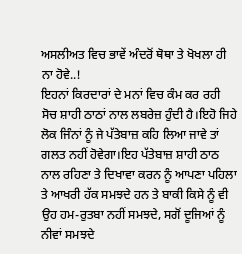ਅਸਲੀਅਤ ਵਿਚ ਭਾਵੇਂ ਅੰਦਰੋਂ ਥੋਥਾ ਤੇ ਖੋਖਲਾ ਹੀ ਨਾ ਹੋਵੇ..!
ਇਹਨਾਂ ਕਿਰਦਾਰਾਂ ਦੇ ਮਨਾਂ ਵਿਚ ਕੰਮ ਕਰ ਰਹੀ ਸੋਚ ਸ਼ਾਹੀ ਠਾਠਾਂ ਨਾਲ ਲਬਰੇਜ਼ ਹੁੰਦੀ ਹੈ।ਇਹੋ ਜਿਹੇ ਲੋਕ ਜਿੰਨਾਂ ਨੂੰ ਜੇ ਪੱਤੇਬਾਜ਼ ਕਹਿ ਲਿਆ ਜਾਵੇ ਤਾਂ ਗਲਤ ਨਹੀਂ ਹੋਵੇਗਾ।ਇਹ ਪੱਤੇਬਾਜ਼ ਸ਼ਾਹੀ ਠਾਠ ਨਾਲ ਰਹਿਣਾ ਤੇ ਦਿਖਾਵਾ ਕਰਨ ਨੂੰ ਆਪਣਾ ਪਹਿਲਾ ਤੇ ਆਖਰੀ ਹੱਕ ਸਮਝਦੇ ਹਨ ਤੇ ਬਾਕੀ ਕਿਸੇ ਨੂੰ ਵੀ ਉਹ ਹਮ-ਰੁਤਬਾ ਨਹੀਂ ਸਮਝਦੇ, ਸਗੋਂ ਦੂਜਿਆਂ ਨੂੰ ਨੀਵਾਂ ਸਮਝਦੇ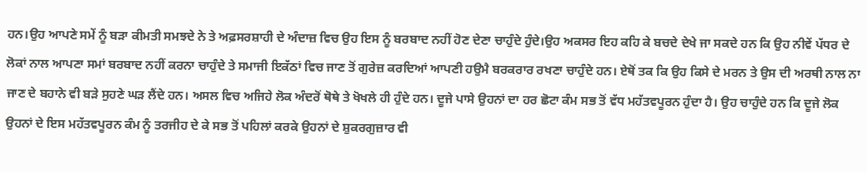ਹਨ।ਉਹ ਆਪਣੇ ਸਮੇਂ ਨੂੰ ਬੜਾ ਕੀਮਤੀ ਸਮਝਦੇ ਨੇ ਤੇ ਅਫ਼ਸਰਸ਼ਾਹੀ ਦੇ ਅੰਦਾਜ਼ ਵਿਚ ਉਹ ਇਸ ਨੂੰ ਬਰਬਾਦ ਨਹੀਂ ਹੋਣ ਦੇਣਾ ਚਾਹੁੰਦੇ ਹੁੰਦੇ।ਉਹ ਅਕਸਰ ਇਹ ਕਹਿ ਕੇ ਬਚਦੇ ਦੇਖੇ ਜਾ ਸਕਦੇ ਹਨ ਕਿ ਉਹ ਨੀਵੇਂ ਪੱਧਰ ਦੇ ਲੋਕਾਂ ਨਾਲ ਆਪਣਾ ਸਮਾਂ ਬਰਬਾਦ ਨਹੀਂ ਕਰਨਾ ਚਾਹੁੰਦੇ ਤੇ ਸਮਾਜੀ ਇਕੱਠਾਂ ਵਿਚ ਜਾਣ ਤੋਂ ਗੁਰੇਜ਼ ਕਰਦਿਆਂ ਆਪਣੀ ਹਉਮੈ ਬਰਕਰਾਰ ਰਖਣਾ ਚਾਹੁੰਦੇ ਹਨ। ਏਥੋਂ ਤਕ ਕਿ ਉਹ ਕਿਸੇ ਦੇ ਮਰਨ ਤੇ ਉਸ ਦੀ ਅਰਥੀ ਨਾਲ ਨਾ ਜਾਣ ਦੇ ਬਹਾਨੇ ਵੀ ਬੜੇ ਸੁਹਣੇ ਘੜ ਲੈਂਦੇ ਹਨ। ਅਸਲ ਵਿਚ ਅਜਿਹੇ ਲੋਕ ਅੰਦਰੋਂ ਥੋਥੇ ਤੇ ਖੋਖਲੇ ਹੀ ਹੁੰਦੇ ਹਨ। ਦੂਜੇ ਪਾਸੇ ਉਹਨਾਂ ਦਾ ਹਰ ਛੋਟਾ ਕੰਮ ਸਭ ਤੋਂ ਵੱਧ ਮਹੱਤਵਪੂਰਨ ਹੁੰਦਾ ਹੈ। ਉਹ ਚਾਹੁੰਦੇ ਹਨ ਕਿ ਦੂਜੇ ਲੋਕ ਉਹਨਾਂ ਦੇ ਇਸ ਮਹੱਤਵਪੂਰਨ ਕੰਮ ਨੂੰ ਤਰਜੀਹ ਦੇ ਕੇ ਸਭ ਤੋਂ ਪਹਿਲਾਂ ਕਰਕੇ ਉਹਨਾਂ ਦੇ ਸ਼ੁਕਰਗੁਜ਼ਾਰ ਵੀ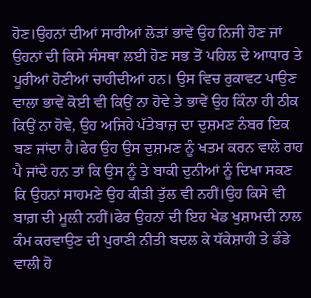ਹੋਣ।ਉਹਨਾਂ ਦੀਆਂ ਸਾਰੀਆਂ ਲੋੜਾਂ ਭਾਵੇਂ ਉਹ ਨਿਜੀ ਹੋਣ ਜਾਂ ਉਹਨਾਂ ਦੀ ਕਿਸੇ ਸੰਸਥਾ ਲਈ ਹੋਣ ਸਭ ਤੋਂ ਪਹਿਲ ਦੇ ਆਧਾਰ ਤੇ ਪੂਰੀਆਂ ਹੋਣੀਆਂ ਚਾਹੀਦੀਆਂ ਹਨ। ਉਸ ਵਿਚ ਰੁਕਾਵਟ ਪਾਉਣ ਵਾਲਾ ਭਾਵੇਂ ਕੋਈ ਵੀ ਕਿਉਂ ਨਾ ਹੋਵੇ ਤੇ ਭਾਵੇਂ ਉਹ ਕਿੰਨਾ ਹੀ ਠੀਕ ਕਿਉਂ ਨਾ ਹੋਵੇ, ਉਹ ਅਜਿਹੇ ਪੱਤੇਬਾਜ਼ ਦਾ ਦੁਸ਼ਮਣ ਨੰਬਰ ਇਕ ਬਣ ਜਾਂਦਾ ਹੈ।ਫੇਰ ਉਹ ਉਸ ਦੁਸ਼ਮਣ ਨੂੰ ਖਤਮ ਕਰਨ ਵਾਲੇ ਰਾਹ ਪੈ ਜਾਂਦੇ ਹਨ ਤਾਂ ਕਿ ਉਸ ਨੂੰ ਤੇ ਬਾਕੀ ਦੁਨੀਆਂ ਨੂੰ ਦਿਖਾ ਸਕਣ ਕਿ ਉਹਨਾਂ ਸਾਹਮਣੇ ਉਹ ਕੀੜੀ ਤੁੱਲ ਵੀ ਨਹੀਂ।ਉਹ ਕਿਸੇ ਵੀ ਬਾਗ਼ ਦੀ ਮੂਲ਼ੀ ਨਹੀਂ।ਫੇਰ ਉਹਨਾਂ ਦੀ ਇਹ ਖੇਡ ਖੁਸ਼ਾਮਦੀ ਨਾਲ ਕੰਮ ਕਰਵਾਉਣ ਦੀ ਪੁਰਾਣੀ ਨੀਤੀ ਬਦਲ ਕੇ ਧੱਕੇਸ਼ਾਹੀ ਤੇ ਡੰਡੇ ਵਾਲੀ ਹੋ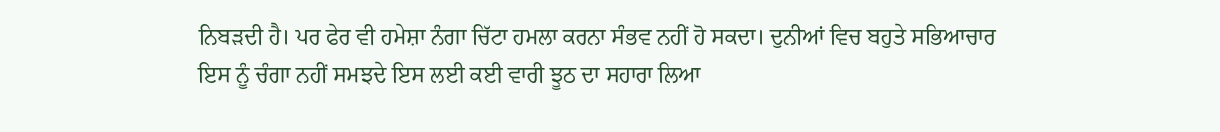ਨਿਬੜਦੀ ਹੈ। ਪਰ ਫੇਰ ਵੀ ਹਮੇਸ਼ਾ ਨੰਗਾ ਚਿੱਟਾ ਹਮਲਾ ਕਰਨਾ ਸੰਭਵ ਨਹੀਂ ਹੋ ਸਕਦਾ। ਦੁਨੀਆਂ ਵਿਚ ਬਹੁਤੇ ਸਭਿਆਚਾਰ ਇਸ ਨੂੰ ਚੰਗਾ ਨਹੀਂ ਸਮਝਦੇ ਇਸ ਲਈ ਕਈ ਵਾਰੀ ਝੂਠ ਦਾ ਸਹਾਰਾ ਲਿਆ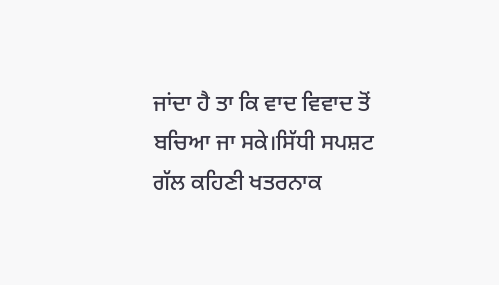ਜਾਂਦਾ ਹੈ ਤਾ ਕਿ ਵਾਦ ਵਿਵਾਦ ਤੋਂ ਬਚਿਆ ਜਾ ਸਕੇ।ਸਿੱਧੀ ਸਪਸ਼ਟ ਗੱਲ ਕਹਿਣੀ ਖਤਰਨਾਕ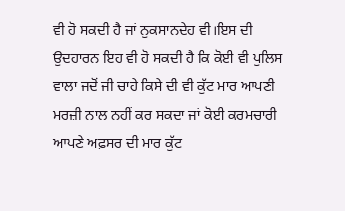ਵੀ ਹੋ ਸਕਦੀ ਹੈ ਜਾਂ ਨੁਕਸਾਨਦੇਹ ਵੀ।ਇਸ ਦੀ ਉਦਹਾਰਨ ਇਹ ਵੀ ਹੋ ਸਕਦੀ ਹੈ ਕਿ ਕੋਈ ਵੀ ਪੁਲਿਸ ਵਾਲਾ ਜਦੋਂ ਜੀ ਚਾਹੇ ਕਿਸੇ ਦੀ ਵੀ ਕੁੱਟ ਮਾਰ ਆਪਣੀ ਮਰਜ਼ੀ ਨਾਲ ਨਹੀਂ ਕਰ ਸਕਦਾ ਜਾਂ ਕੋਈ ਕਰਮਚਾਰੀ ਆਪਣੇ ਅਫ਼ਸਰ ਦੀ ਮਾਰ ਕੁੱਟ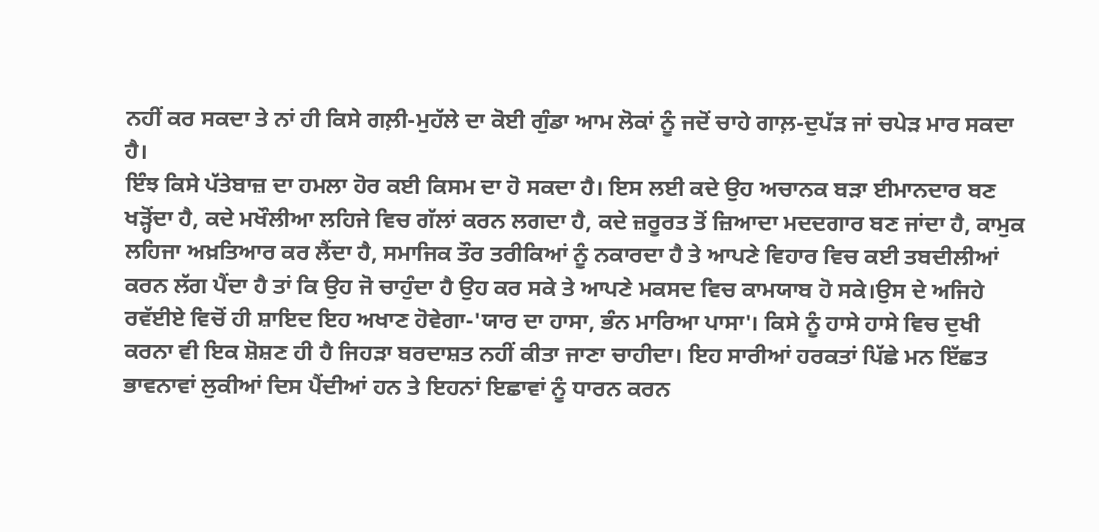ਨਹੀਂ ਕਰ ਸਕਦਾ ਤੇ ਨਾਂ ਹੀ ਕਿਸੇ ਗਲ਼ੀ-ਮੁਹੱਲੇ ਦਾ ਕੋਈ ਗੁੰਡਾ ਆਮ ਲੋਕਾਂ ਨੂੰ ਜਦੋਂ ਚਾਹੇ ਗਾਲ਼-ਦੁਪੱੜ ਜਾਂ ਚਪੇੜ ਮਾਰ ਸਕਦਾ ਹੈ।
ਇੰਝ ਕਿਸੇ ਪੱਤੇਬਾਜ਼ ਦਾ ਹਮਲਾ ਹੋਰ ਕਈ ਕਿਸਮ ਦਾ ਹੋ ਸਕਦਾ ਹੈ। ਇਸ ਲਈ ਕਦੇ ਉਹ ਅਚਾਨਕ ਬੜਾ ਈਮਾਨਦਾਰ ਬਣ ਖੜ੍ਹੋਂਦਾ ਹੈ, ਕਦੇ ਮਖੌਲੀਆ ਲਹਿਜੇ ਵਿਚ ਗੱਲਾਂ ਕਰਨ ਲਗਦਾ ਹੈ, ਕਦੇ ਜ਼ਰੂਰਤ ਤੋਂ ਜ਼ਿਆਦਾ ਮਦਦਗਾਰ ਬਣ ਜਾਂਦਾ ਹੈ, ਕਾਮੁਕ ਲਹਿਜਾ ਅਖ਼ਤਿਆਰ ਕਰ ਲੈਂਦਾ ਹੈ, ਸਮਾਜਿਕ ਤੌਰ ਤਰੀਕਿਆਂ ਨੂੰ ਨਕਾਰਦਾ ਹੈ ਤੇ ਆਪਣੇ ਵਿਹਾਰ ਵਿਚ ਕਈ ਤਬਦੀਲੀਆਂ ਕਰਨ ਲੱਗ ਪੈਂਦਾ ਹੈ ਤਾਂ ਕਿ ਉਹ ਜੋ ਚਾਹੁੰਦਾ ਹੈ ਉਹ ਕਰ ਸਕੇ ਤੇ ਆਪਣੇ ਮਕਸਦ ਵਿਚ ਕਾਮਯਾਬ ਹੋ ਸਕੇ।ਉਸ ਦੇ ਅਜਿਹੇ ਰਵੱਈਏ ਵਿਚੋਂ ਹੀ ਸ਼ਾਇਦ ਇਹ ਅਖਾਣ ਹੋਵੇਗਾ-'ਯਾਰ ਦਾ ਹਾਸਾ, ਭੰਨ ਮਾਰਿਆ ਪਾਸਾ'। ਕਿਸੇ ਨੂੰ ਹਾਸੇ ਹਾਸੇ ਵਿਚ ਦੁਖੀ ਕਰਨਾ ਵੀ ਇਕ ਸ਼ੋਸ਼ਣ ਹੀ ਹੈ ਜਿਹੜਾ ਬਰਦਾਸ਼ਤ ਨਹੀਂ ਕੀਤਾ ਜਾਣਾ ਚਾਹੀਦਾ। ਇਹ ਸਾਰੀਆਂ ਹਰਕਤਾਂ ਪਿੱਛੇ ਮਨ ਇੱਛਤ ਭਾਵਨਾਵਾਂ ਲੁਕੀਆਂ ਦਿਸ ਪੈਂਦੀਆਂ ਹਨ ਤੇ ਇਹਨਾਂ ਇਛਾਵਾਂ ਨੂੰ ਧਾਰਨ ਕਰਨ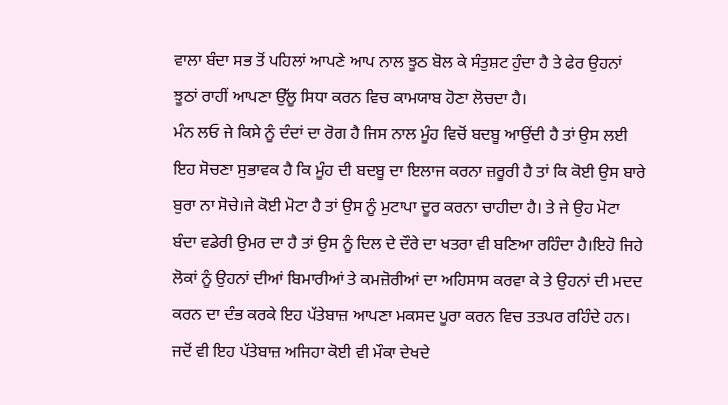ਵਾਲਾ ਬੰਦਾ ਸਭ ਤੋਂ ਪਹਿਲਾਂ ਆਪਣੇ ਆਪ ਨਾਲ ਝੂਠ ਬੋਲ ਕੇ ਸੰਤੁਸ਼ਟ ਹੁੰਦਾ ਹੈ ਤੇ ਫੇਰ ਉਹਨਾਂ ਝੂਠਾਂ ਰਾਹੀਂ ਆਪਣਾ ਉੱਲੂ ਸਿਧਾ ਕਰਨ ਵਿਚ ਕਾਮਯਾਬ ਹੋਣਾ ਲੋਚਦਾ ਹੈ।
ਮੰਨ ਲਓ ਜੇ ਕਿਸੇ ਨੂੰ ਦੰਦਾਂ ਦਾ ਰੋਗ ਹੈ ਜਿਸ ਨਾਲ ਮੂੰਹ ਵਿਚੋਂ ਬਦਬੂ ਆਉਂਦੀ ਹੈ ਤਾਂ ਉਸ ਲਈ ਇਹ ਸੋਚਣਾ ਸੁਭਾਵਕ ਹੈ ਕਿ ਮੂੰਹ ਦੀ ਬਦਬੂ ਦਾ ਇਲਾਜ ਕਰਨਾ ਜ਼ਰੂਰੀ ਹੈ ਤਾਂ ਕਿ ਕੋਈ ਉਸ ਬਾਰੇ ਬੁਰਾ ਨਾ ਸੋਚੇ।ਜੇ ਕੋਈ ਮੋਟਾ ਹੈ ਤਾਂ ਉਸ ਨੂੰ ਮੁਟਾਪਾ ਦੂਰ ਕਰਨਾ ਚਾਹੀਦਾ ਹੈ। ਤੇ ਜੇ ਉਹ ਮੋਟਾ ਬੰਦਾ ਵਡੇਰੀ ਉਮਰ ਦਾ ਹੈ ਤਾਂ ਉਸ ਨੂੰ ਦਿਲ ਦੇ ਦੌਰੇ ਦਾ ਖਤਰਾ ਵੀ ਬਣਿਆ ਰਹਿੰਦਾ ਹੈ।ਇਹੋ ਜਿਹੇ ਲੋਕਾਂ ਨੂੰ ਉਹਨਾਂ ਦੀਆਂ ਬਿਮਾਰੀਆਂ ਤੇ ਕਮਜ਼ੋਰੀਆਂ ਦਾ ਅਹਿਸਾਸ ਕਰਵਾ ਕੇ ਤੇ ਉਹਨਾਂ ਦੀ ਮਦਦ ਕਰਨ ਦਾ ਦੰਭ ਕਰਕੇ ਇਹ ਪੱਤੇਬਾਜ਼ ਆਪਣਾ ਮਕਸਦ ਪੂਰਾ ਕਰਨ ਵਿਚ ਤਤਪਰ ਰਹਿੰਦੇ ਹਨ।
ਜਦੋਂ ਵੀ ਇਹ ਪੱਤੇਬਾਜ਼ ਅਜਿਹਾ ਕੋਈ ਵੀ ਮੌਕਾ ਦੇਖਦੇ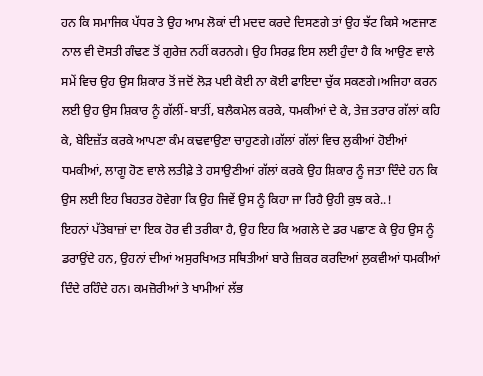ਹਨ ਕਿ ਸਮਾਜਿਕ ਪੱਧਰ ਤੇ ਉਹ ਆਮ ਲੋਕਾਂ ਦੀ ਮਦਦ ਕਰਦੇ ਦਿਸਣਗੇ ਤਾਂ ਉਹ ਝੱਟ ਕਿਸੇ ਅਣਜਾਣ ਨਾਲ ਵੀ ਦੋਸਤੀ ਗੰਢਣ ਤੋਂ ਗੁਰੇਜ਼ ਨਹੀਂ ਕਰਨਗੇ। ਉਹ ਸਿਰਫ਼ ਇਸ ਲਈ ਹੁੰਦਾ ਹੈ ਕਿ ਆਉਣ ਵਾਲੇ ਸਮੇਂ ਵਿਚ ਉਹ ਉਸ ਸ਼ਿਕਾਰ ਤੋਂ ਜਦੋਂ ਲੋੜ ਪਈ ਕੋਈ ਨਾ ਕੋਈ ਫਾਇਦਾ ਚੁੱਕ ਸਕਣਗੇ।ਅਜਿਹਾ ਕਰਨ ਲਈ ਉਹ ਉਸ ਸ਼ਿਕਾਰ ਨੂੰ ਗੱਲੀਂ-ਬਾਤੀਂ, ਬਲੈਕਮੇਲ ਕਰਕੇ, ਧਮਕੀਆਂ ਦੇ ਕੇ, ਤੇਜ਼ ਤਰਾਰ ਗੱਲਾਂ ਕਹਿ ਕੇ, ਬੇਇਜ਼ੱਤ ਕਰਕੇ ਆਪਣਾ ਕੰਮ ਕਢਵਾਉਣਾ ਚਾਹੁਣਗੇ।ਗੱਲਾਂ ਗੱਲਾਂ ਵਿਚ ਲੁਕੀਆਂ ਹੋਈਆਂ ਧਮਕੀਆਂ, ਲਾਗੂ ਹੋਣ ਵਾਲੇ ਲਤੀਫ਼ੇ ਤੇ ਹਸਾਉਣੀਆਂ ਗੱਲਾਂ ਕਰਕੇ ਉਹ ਸ਼ਿਕਾਰ ਨੂੰ ਜਤਾ ਦਿੰਦੇ ਹਨ ਕਿ ਉਸ ਲਈ ਇਹ ਬਿਹਤਰ ਹੋਵੇਗਾ ਕਿ ਉਹ ਜਿਵੇਂ ਉਸ ਨੂੰ ਕਿਹਾ ਜਾ ਰਿਹੈ ਉਹੀ ਕੁਝ ਕਰੇ..!
ਇਹਨਾਂ ਪੱਤੇਬਾਜ਼ਾਂ ਦਾ ਇਕ ਹੋਰ ਵੀ ਤਰੀਕਾ ਹੈ, ਉਹ ਇਹ ਕਿ ਅਗਲੇ ਦੇ ਡਰ ਪਛਾਣ ਕੇ ਉਹ ਉਸ ਨੂੰ ਡਰਾਉਂਦੇ ਹਨ, ਉਹਨਾਂ ਦੀਆਂ ਅਸੁਰਖਿਅਤ ਸਥਿਤੀਆਂ ਬਾਰੇ ਜ਼ਿਕਰ ਕਰਦਿਆਂ ਲੁਕਵੀਆਂ ਧਮਕੀਆਂ ਦਿੰਦੇ ਰਹਿੰਦੇ ਹਨ। ਕਮਜ਼ੋਰੀਆਂ ਤੇ ਖਾਮੀਆਂ ਲੱਭ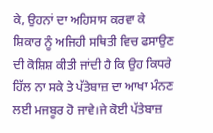ਕੇ, ਉਹਨਾਂ ਦਾ ਅਹਿਸਾਸ ਕਰਵਾ ਕੇ ਸ਼ਿਕਾਰ ਨੂੰ ਅਜਿਹੀ ਸਥਿਤੀ ਵਿਚ ਫਸਾਉਣ ਦੀ ਕੋਸ਼ਿਸ਼ ਕੀਤੀ ਜਾਂਦੀ ਹੈ ਕਿ ਉਹ ਕਿਧਰੇ ਹਿੱਲ ਨਾ ਸਕੇ ਤੇ ਪੱਤੇਬਾਜ਼ ਦਾ ਆਖਾ ਮੰਨਣ ਲਈ ਮਜਬੂਰ ਹੋ ਜਾਵੇ।ਜੇ ਕੋਈ ਪੱਤੇਬਾਜ਼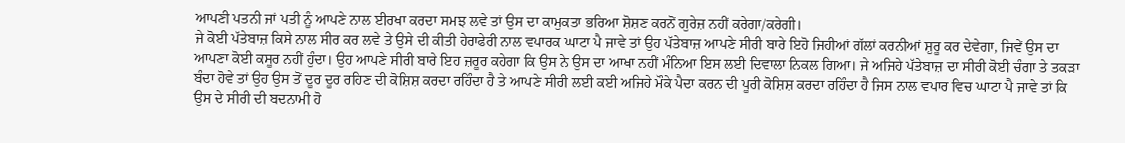ਆਪਣੀ ਪਤਨੀ ਜਾਂ ਪਤੀ ਨੂੰ ਆਪਣੇ ਨਾਲ ਈਰਖਾ ਕਰਦਾ ਸਮਝ ਲਵੇ ਤਾਂ ਉਸ ਦਾ ਕਾਮੁਕਤਾ ਭਰਿਆ ਸ਼ੋਸ਼ਣ ਕਰਨੋਂ ਗੁਰੇਜ਼ ਨਹੀਂ ਕਰੇਗਾ/ਕਰੇਗੀ।
ਜੇ ਕੋਈ ਪੱਤੇਬਾਜ਼ ਕਿਸੇ ਨਾਲ ਸੀਰ ਕਰ ਲਵੇ ਤੇ ਉਸੇ ਦੀ ਕੀਤੀ ਹੇਰਾਫੇਰੀ ਨਾਲ ਵਪਾਰਕ ਘਾਟਾ ਪੈ ਜਾਵੇ ਤਾਂ ਉਹ ਪੱਤੇਬਾਜ਼ ਆਪਣੇ ਸੀਰੀ ਬਾਰੇ ਇਹੋ ਜਿਹੀਆਂ ਗੱਲਾਂ ਕਰਨੀਆਂ ਸ਼ੁਰੂ ਕਰ ਦੇਵੇਗਾ, ਜਿਵੇਂ ਉਸ ਦਾ ਆਪਣਾ ਕੋਈ ਕਸੂਰ ਨਹੀਂ ਹੁੰਦਾ। ਉਹ ਆਪਣੇ ਸੀਰੀ ਬਾਰੇ ਇਹ ਜ਼ਰੂਰ ਕਹੇਗਾ ਕਿ ਉਸ ਨੇ ਉਸ ਦਾ ਆਖਾ ਨਹੀਂ ਮੰਨਿਆ ਇਸ ਲਈ ਦਿਵਾਲਾ ਨਿਕਲ ਗਿਆ। ਜੇ ਅਜਿਹੇ ਪੱਤੇਬਾਜ਼ ਦਾ ਸੀਰੀ ਕੋਈ ਚੰਗਾ ਤੇ ਤਕੜਾ ਬੰਦਾ ਹੋਵੇ ਤਾਂ ਉਹ ਉਸ ਤੋਂ ਦੂਰ ਦੂਰ ਰਹਿਣ ਦੀ ਕੋਸ਼ਿਸ਼ ਕਰਦਾ ਰਹਿੰਦਾ ਹੈ ਤੇ ਆਪਣੇ ਸੀਰੀ ਲਈ ਕਈ ਅਜਿਹੇ ਮੌਕੇ ਪੈਦਾ ਕਰਨ ਦੀ ਪੂਰੀ ਕੋਸ਼ਿਸ਼ ਕਰਦਾ ਰਹਿੰਦਾ ਹੈ ਜਿਸ ਨਾਲ ਵਪਾਰ ਵਿਚ ਘਾਟਾ ਪੈ ਜਾਵੇ ਤਾਂ ਕਿ ਉਸ ਦੇ ਸੀਰੀ ਦੀ ਬਦਨਾਮੀ ਹੋ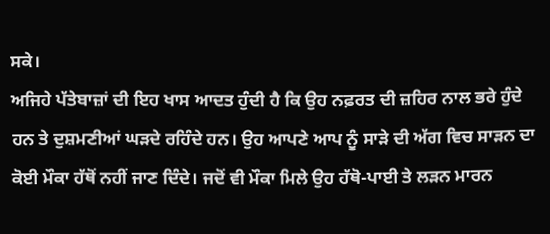ਸਕੇ।
ਅਜਿਹੇ ਪੱਤੇਬਾਜ਼ਾਂ ਦੀ ਇਹ ਖਾਸ ਆਦਤ ਹੁੰਦੀ ਹੈ ਕਿ ਉਹ ਨਫ਼ਰਤ ਦੀ ਜ਼ਹਿਰ ਨਾਲ ਭਰੇ ਹੁੰਦੇ ਹਨ ਤੇ ਦੁਸ਼ਮਣੀਆਂ ਘੜਦੇ ਰਹਿੰਦੇ ਹਨ। ਉਹ ਆਪਣੇ ਆਪ ਨੂੰ ਸਾੜੇ ਦੀ ਅੱਗ ਵਿਚ ਸਾੜਨ ਦਾ ਕੋਈ ਮੌਕਾ ਹੱਥੋਂ ਨਹੀਂ ਜਾਣ ਦਿੰਦੇ। ਜਦੋਂ ਵੀ ਮੌਕਾ ਮਿਲੇ ਉਹ ਹੱਥੋ-ਪਾਈ ਤੇ ਲੜਨ ਮਾਰਨ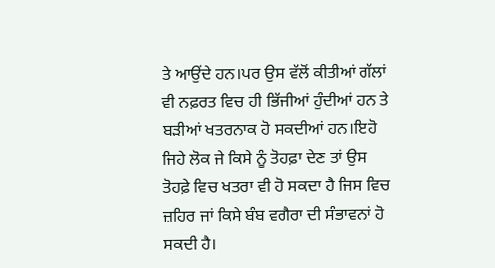ਤੇ ਆਉਂਦੇ ਹਨ।ਪਰ ਉਸ ਵੱਲੋਂ ਕੀਤੀਆਂ ਗੱਲਾਂ ਵੀ ਨਫ਼ਰਤ ਵਿਚ ਹੀ ਭਿੱਜੀਆਂ ਹੁੰਦੀਆਂ ਹਨ ਤੇ ਬੜੀਆਂ ਖਤਰਨਾਕ ਹੋ ਸਕਦੀਆਂ ਹਨ।ਇਹੋ ਜਿਹੇ ਲੋਕ ਜੇ ਕਿਸੇ ਨੂੰ ਤੋਹਫ਼ਾ ਦੇਣ ਤਾਂ ਉਸ ਤੋਹਫ਼ੇ ਵਿਚ ਖਤਰਾ ਵੀ ਹੋ ਸਕਦਾ ਹੈ ਜਿਸ ਵਿਚ ਜ਼ਹਿਰ ਜਾਂ ਕਿਸੇ ਬੰਬ ਵਗੈਰਾ ਦੀ ਸੰਭਾਵਨਾਂ ਹੋ ਸਕਦੀ ਹੈ।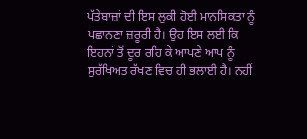ਪੱਤੇਬਾਜ਼ਾਂ ਦੀ ਇਸ ਲੁਕੀ ਹੋਈ ਮਾਨਸਿਕਤਾ ਨੂੰ ਪਛਾਨਣਾ ਜ਼ਰੂਰੀ ਹੈ। ਉਹ ਇਸ ਲਈ ਕਿ ਇਹਨਾਂ ਤੋਂ ਦੂਰ ਰਹਿ ਕੇ ਆਪਣੇ ਆਪ ਨੂੰ ਸੁਰੱਖਿਅਤ ਰੱਖਣ ਵਿਚ ਹੀ ਭਲਾਈ ਹੈ। ਨਹੀਂ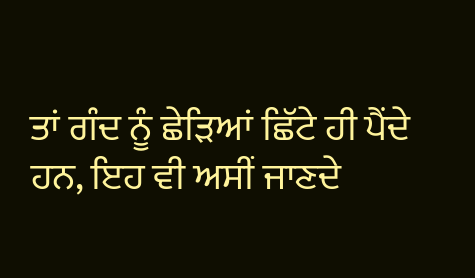ਤਾਂ ਗੰਦ ਨੂੰ ਛੇੜਿਆਂ ਛਿੱਟੇ ਹੀ ਪੈਂਦੇ ਹਨ, ਇਹ ਵੀ ਅਸੀਂ ਜਾਣਦੇ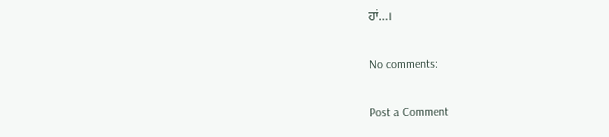ਹਾਂ…।

No comments:

Post a Comment